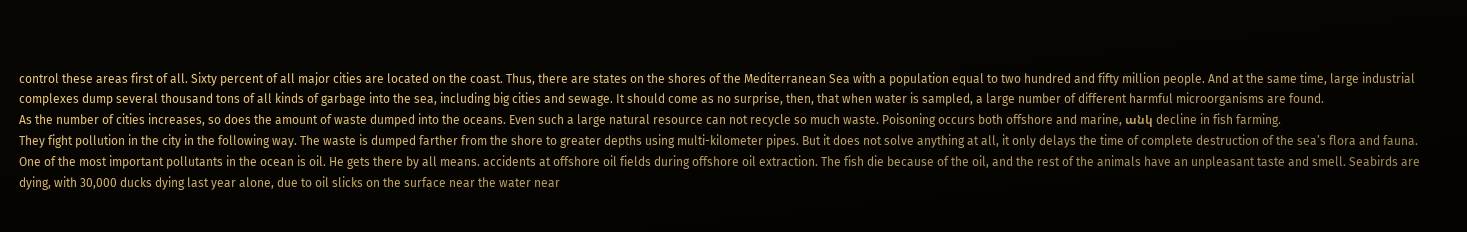control these areas first of all. Sixty percent of all major cities are located on the coast. Thus, there are states on the shores of the Mediterranean Sea with a population equal to two hundred and fifty million people. And at the same time, large industrial complexes dump several thousand tons of all kinds of garbage into the sea, including big cities and sewage. It should come as no surprise, then, that when water is sampled, a large number of different harmful microorganisms are found.
As the number of cities increases, so does the amount of waste dumped into the oceans. Even such a large natural resource can not recycle so much waste. Poisoning occurs both offshore and marine, անկ decline in fish farming.
They fight pollution in the city in the following way. The waste is dumped farther from the shore to greater depths using multi-kilometer pipes. But it does not solve anything at all, it only delays the time of complete destruction of the sea’s flora and fauna.
One of the most important pollutants in the ocean is oil. He gets there by all means. accidents at offshore oil fields during offshore oil extraction. The fish die because of the oil, and the rest of the animals have an unpleasant taste and smell. Seabirds are dying, with 30,000 ducks dying last year alone, due to oil slicks on the surface near the water near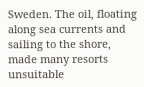Sweden. The oil, floating along sea currents and sailing to the shore, made many resorts unsuitable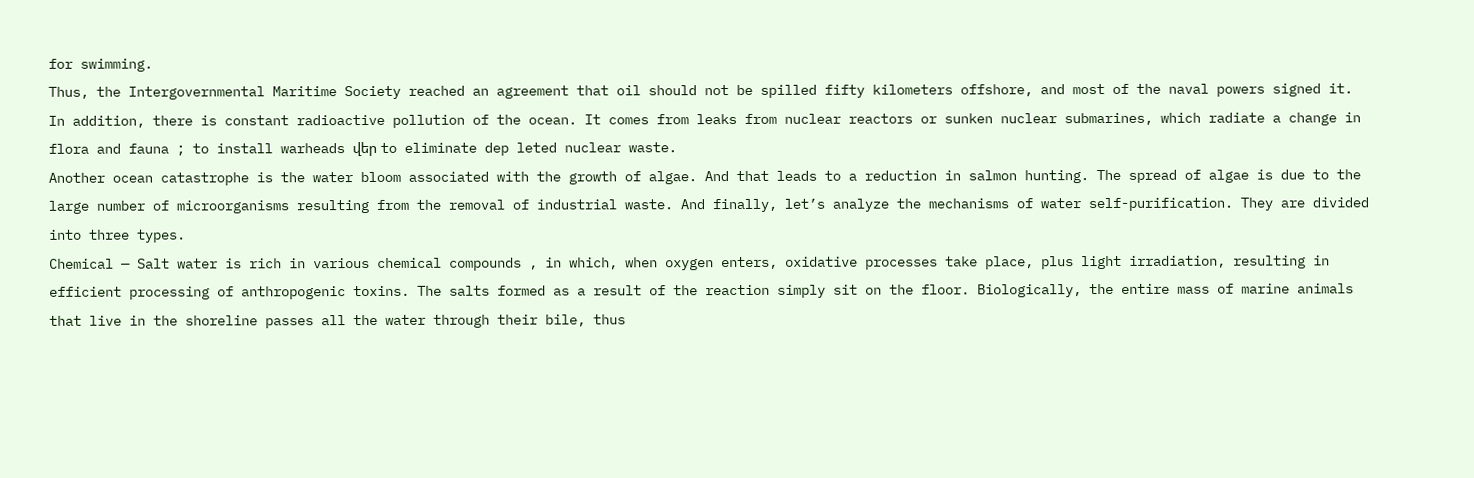for swimming.
Thus, the Intergovernmental Maritime Society reached an agreement that oil should not be spilled fifty kilometers offshore, and most of the naval powers signed it.
In addition, there is constant radioactive pollution of the ocean. It comes from leaks from nuclear reactors or sunken nuclear submarines, which radiate a change in flora and fauna ; to install warheads վեր to eliminate dep leted nuclear waste.
Another ocean catastrophe is the water bloom associated with the growth of algae. And that leads to a reduction in salmon hunting. The spread of algae is due to the large number of microorganisms resulting from the removal of industrial waste. And finally, let’s analyze the mechanisms of water self-purification. They are divided into three types.
Chemical — Salt water is rich in various chemical compounds , in which, when oxygen enters, oxidative processes take place, plus light irradiation, resulting in efficient processing of anthropogenic toxins. The salts formed as a result of the reaction simply sit on the floor. Biologically, the entire mass of marine animals that live in the shoreline passes all the water through their bile, thus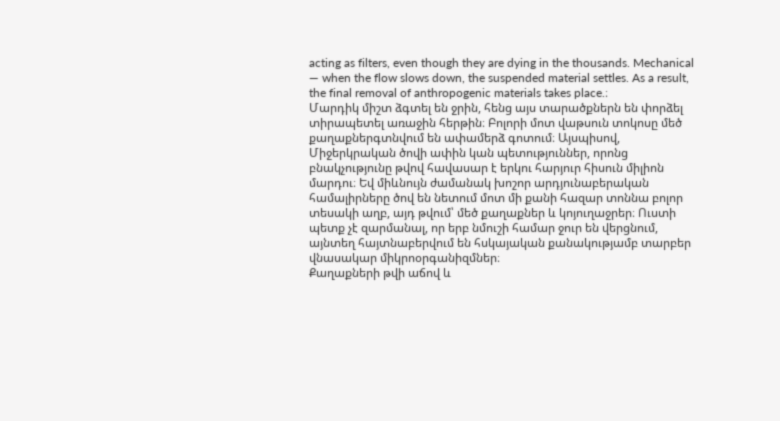acting as filters, even though they are dying in the thousands. Mechanical — when the flow slows down, the suspended material settles. As a result, the final removal of anthropogenic materials takes place.։
Մարդիկ միշտ ձգտել են ջրին, հենց այս տարածքներն են փորձել տիրապետել առաջին հերթին։ Բոլորի մոտ վաթսուն տոկոսը մեծ քաղաքներգտնվում են ափամերձ գոտում։ Այսպիսով, Միջերկրական ծովի ափին կան պետություններ, որոնց բնակչությունը թվով հավասար է երկու հարյուր հիսուն միլիոն մարդու։ Եվ միևնույն ժամանակ խոշոր արդյունաբերական համալիրները ծով են նետում մոտ մի քանի հազար տոննա բոլոր տեսակի աղբ, այդ թվում՝ մեծ քաղաքներ և կոյուղաջրեր։ Ուստի պետք չէ զարմանալ, որ երբ նմուշի համար ջուր են վերցնում, այնտեղ հայտնաբերվում են հսկայական քանակությամբ տարբեր վնասակար միկրոօրգանիզմներ։
Քաղաքների թվի աճով և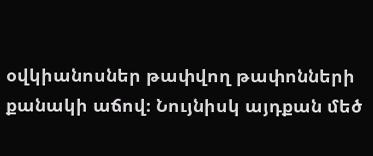օվկիանոսներ թափվող թափոնների քանակի աճով։ Նույնիսկ այդքան մեծ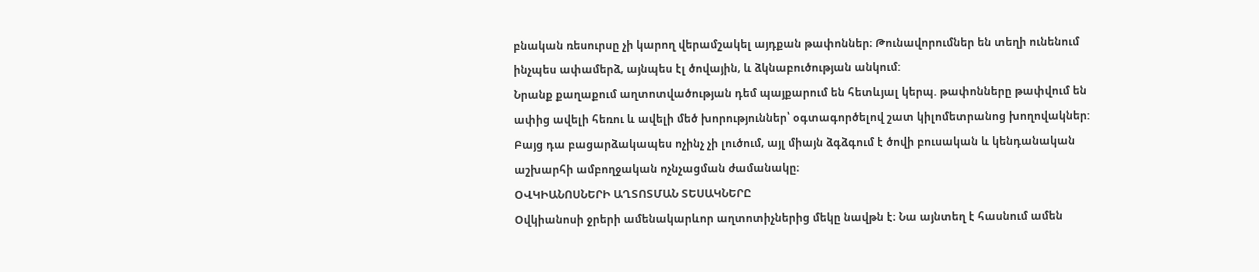բնական ռեսուրսը չի կարող վերամշակել այդքան թափոններ։ Թունավորումներ են տեղի ունենում ինչպես ափամերձ, այնպես էլ ծովային, և ձկնաբուծության անկում:
Նրանք քաղաքում աղտոտվածության դեմ պայքարում են հետևյալ կերպ. թափոնները թափվում են ափից ավելի հեռու և ավելի մեծ խորություններ՝ օգտագործելով շատ կիլոմետրանոց խողովակներ: Բայց դա բացարձակապես ոչինչ չի լուծում, այլ միայն ձգձգում է ծովի բուսական և կենդանական աշխարհի ամբողջական ոչնչացման ժամանակը։
ՕՎԿԻԱՆՈՍՆԵՐԻ ԱՂՏՈՏՄԱՆ ՏԵՍԱԿՆԵՐԸ
Օվկիանոսի ջրերի ամենակարևոր աղտոտիչներից մեկը նավթն է։ Նա այնտեղ է հասնում ամեն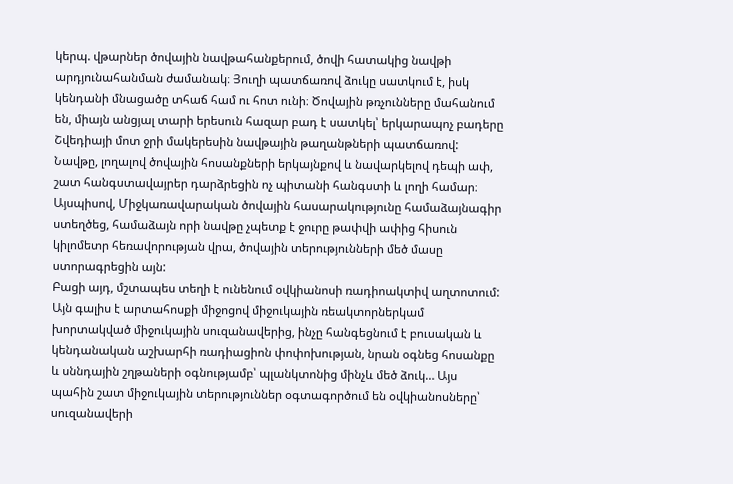կերպ. վթարներ ծովային նավթահանքերում, ծովի հատակից նավթի արդյունահանման ժամանակ։ Յուղի պատճառով ձուկը սատկում է, իսկ կենդանի մնացածը տհաճ համ ու հոտ ունի։ Ծովային թռչունները մահանում են, միայն անցյալ տարի երեսուն հազար բադ է սատկել՝ երկարապոչ բադերը Շվեդիայի մոտ ջրի մակերեսին նավթային թաղանթների պատճառով: Նավթը, լողալով ծովային հոսանքների երկայնքով և նավարկելով դեպի ափ, շատ հանգստավայրեր դարձրեցին ոչ պիտանի հանգստի և լողի համար։
Այսպիսով, Միջկառավարական ծովային հասարակությունը համաձայնագիր ստեղծեց, համաձայն որի նավթը չպետք է ջուրը թափվի ափից հիսուն կիլոմետր հեռավորության վրա, ծովային տերությունների մեծ մասը ստորագրեցին այն:
Բացի այդ, մշտապես տեղի է ունենում օվկիանոսի ռադիոակտիվ աղտոտում: Այն գալիս է արտահոսքի միջոցով միջուկային ռեակտորներկամ խորտակված միջուկային սուզանավերից, ինչը հանգեցնում է բուսական և կենդանական աշխարհի ռադիացիոն փոփոխության, նրան օգնեց հոսանքը և սննդային շղթաների օգնությամբ՝ պլանկտոնից մինչև մեծ ձուկ… Այս պահին շատ միջուկային տերություններ օգտագործում են օվկիանոսները՝ սուզանավերի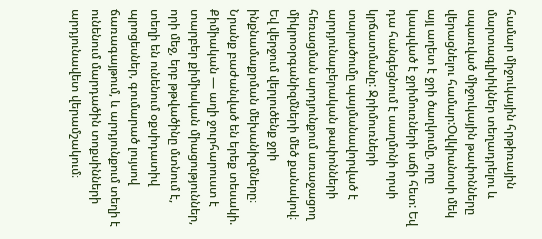համար միջուկային հրթիռային մարտագլխիկներ տեղադրելու և սպառված միջուկային թափոնները վերացնելու համար:Օվկիանոսի մեկ այլ աղետ է ջրի ծաղկումը, որը կապված է ջրիմուռների աճի հետ: Եվ դա հանգեցնում է սաղմոնի որսի կրճատմանը: Ջրիմուռների տարածումը պայմանավորված է արդյունաբերական թափոնների հեռացման արդյունքում առաջացող միկրոօրգանիզմների մեծ քանակով։ Եվ վերջում վերլուծենք ջրի ինքնամաքրման մեխանիզմները։ Նրանք բաժանված են երեք տեսակի.
Քիմիական — աղի ջուրհարուստ է տարբեր քիմիական միացություններ, որի մեջ, երբ թթվածինը մտնում է, տեղի են ունենում օքսիդատիվ պրոցեսներ, գումարած լույսով ճառագայթում, և արդյունքում տեղի է ունենում մարդածին տոքսինների արդյունավետ վերամշակում։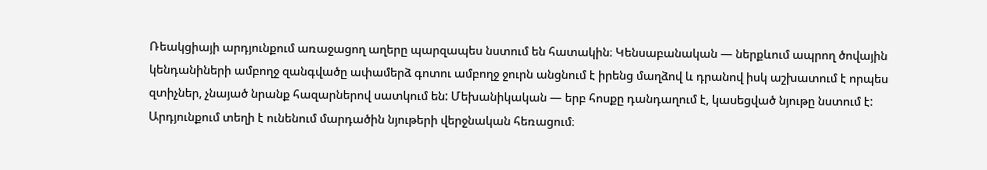Ռեակցիայի արդյունքում առաջացող աղերը պարզապես նստում են հատակին։ Կենսաբանական — ներքևում ապրող ծովային կենդանիների ամբողջ զանգվածը ափամերձ գոտու ամբողջ ջուրն անցնում է իրենց մաղձով և դրանով իսկ աշխատում է որպես զտիչներ, չնայած նրանք հազարներով սատկում են: Մեխանիկական — երբ հոսքը դանդաղում է, կասեցված նյութը նստում է: Արդյունքում տեղի է ունենում մարդածին նյութերի վերջնական հեռացում։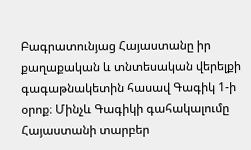Բագրատունյաց Հայաստանը իր քաղաքական և տնտեսական վերելքի գագաթնակետին հասավ Գագիկ 1-ի օրոք։ Մինչև Գագիկի գահակալումը Հայաստանի տարբեր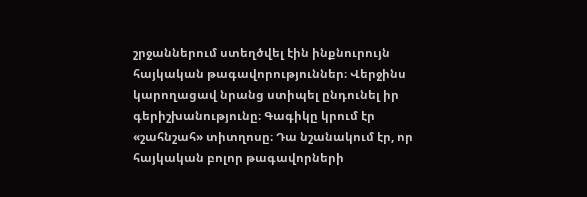շրջաններում ստեղծվել էին ինքնուրույն հայկական թագավորություններ։ Վերջինս կարողացավ նրանց ստիպել ընդունել իր գերիշխանությունը։ Գագիկը կրում էր «շահնշահ» տիտղոսը։ Դա նշանակում էր, որ հայկական բոլոր թագավորների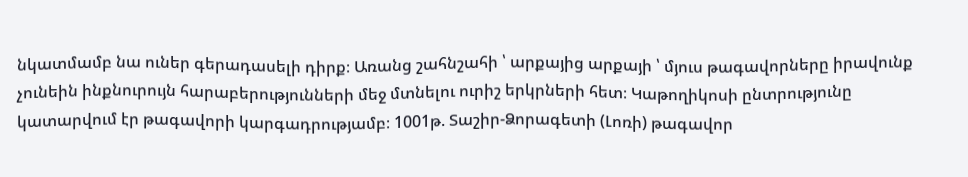նկատմամբ նա ուներ գերադասելի դիրք։ Առանց շահնշահի ՝ արքայից արքայի ՝ մյուս թագավորները իրավունք չունեին ինքնուրույն հարաբերությունների մեջ մտնելու ուրիշ երկրների հետ։ Կաթողիկոսի ընտրությունը կատարվում էր թագավորի կարգադրությամբ։ 1001թ. Տաշիր-Ձորագետի (Լոռի) թագավոր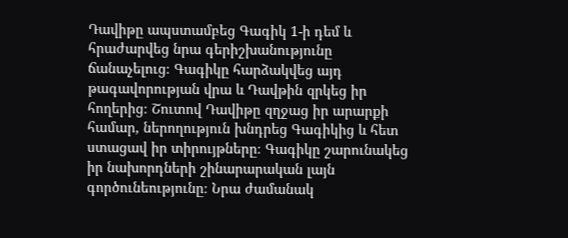Դավիթը ապստամբեց Գագիկ 1-ի դեմ և հրաժարվեց նրա գերիշխանությունը ճանաչելուց։ Գագիկը հարձակվեց այդ թագավորության վրա և Դավթին զրկեց իր հողերից։ Շուտով Դավիթը զղջաց իր արարքի համար, ներողություն խնդրեց Գագիկից և հետ ստացավ իր տիրույթները։ Գագիկը շարունակեց իր նախորդների շինարարական լայն գործունեությունը։ Նրա ժամանակ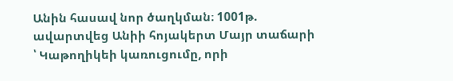Անին հասավ նոր ծաղկման։ 1001թ. ավարտվեց Անիի հոյակերտ Մայր տաճարի ՝ Կաթողիկեի կառուցումը, որի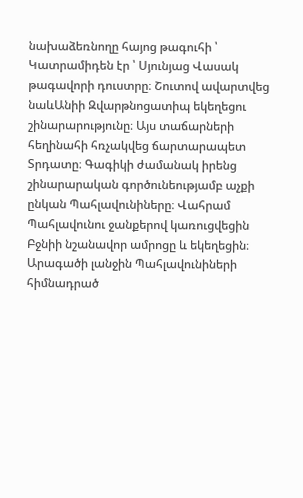նախաձեռնողը հայոց թագուհի ՝ Կատրամիդեն էր ՝ Սյունյաց Վասակ թագավորի դուստրը։ Շուտով ավարտվեց նաևԱնիի Զվարթնոցատիպ եկեղեցու շինարարությունը։ Այս տաճարների հեղինահի հռչակվեց ճարտարապետ Տրդատը։ Գագիկի ժամանակ իրենց շինարարական գործունեությամբ աչքի ընկան Պահլավունիները։ Վահրամ Պահլավունու ջանքերով կառուցվեցին Բջնիի նշանավոր ամրոցը և եկեղեցին։ Արագածի լանջին Պահլավունիների հիմնադրած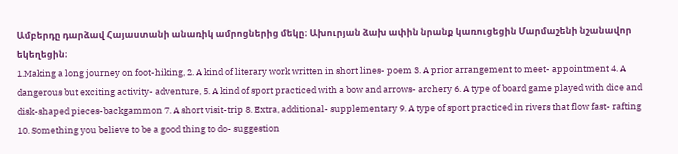Ամբերդը դարձավ Հայաստանի անառիկ ամրոցներից մեկը։ Ախուրյան ձախ ափին նրանք կառուցեցին Մարմաշենի նշանավոր եկեղեցին։
1.Making a long journey on foot-hiking, 2. A kind of literary work written in short lines- poem 3. A prior arrangement to meet- appointment 4. A dangerous but exciting activity- adventure, 5. A kind of sport practiced with a bow and arrows- archery 6. A type of board game played with dice and disk-shaped pieces-backgammon 7. A short visit-trip 8. Extra, additional- supplementary 9. A type of sport practiced in rivers that flow fast- rafting 10. Something you believe to be a good thing to do- suggestion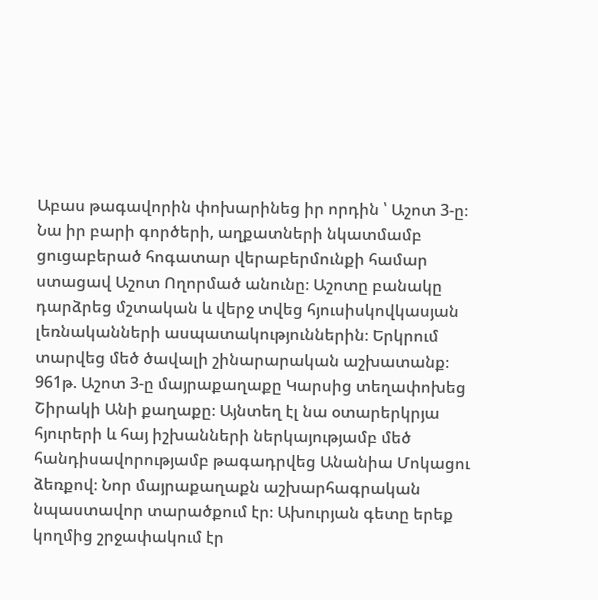Աբաս թագավորին փոխարինեց իր որդին ՝ Աշոտ 3-ը։ Նա իր բարի գործերի, աղքատների նկատմամբ ցուցաբերած հոգատար վերաբերմունքի համար ստացավ Աշոտ Ողորմած անունը։ Աշոտը բանակը դարձրեց մշտական և վերջ տվեց հյուսիսկովկասյան լեռնականների ասպատակություններին։ Երկրում տարվեց մեծ ծավալի շինարարական աշխատանք։ 961թ. Աշոտ 3-ը մայրաքաղաքը Կարսից տեղափոխեց Շիրակի Անի քաղաքը։ Այնտեղ էլ նա օտարերկրյա հյուրերի և հայ իշխանների ներկայությամբ մեծ հանդիսավորությամբ թագադրվեց Անանիա Մոկացու ձեռքով։ Նոր մայրաքաղաքն աշխարհագրական նպաստավոր տարածքում էր։ Ախուրյան գետը երեք կողմից շրջափակում էր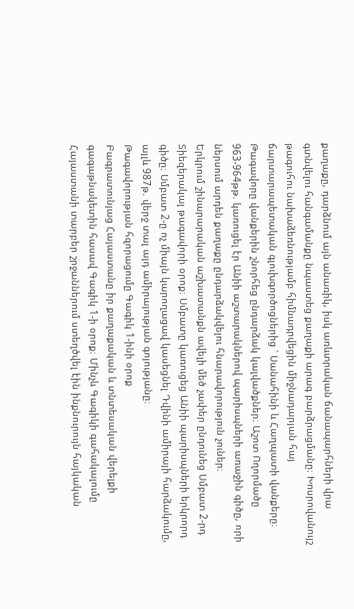քաղաքը, դարձնում այն անառիկ, իսկ առևտրական ճանապարհների վրա գտնվելու հանգամանքը նպաստեց քաղաքի արագ բարձրացմանը։ Խոսրովանույշ թագուհու նախաձեռնությամբ հիմնադրվեցին միջնադարյան հայ ճարտարապետական գլուխգործոցներից ՝ Սանահինի և Հաղպատի վանքերը։ Թագավորը վանքերին շնորհեց ընդարձակ կալվածքներ։ Աշոտ Ողորմածը 963-964թթ. կառուցել էր Անիի աշտարակներով պարիսպների առաջին գիծը, որի ներսում արդեն քաղաքը ընդարձակվելու հնարավորություն չուներ։
Երկրում շինարարական աշխատանքն ավելի մեծ չափեր ընդունեց Սմբատ 2-րդ Տիեզերակալ թագավորի օրոք։ Սմբատը կառուցեց Անիի պարիսպների երկրորդ գիծը։ Սմբատ 2-ը ոչ միայն կարողացավ կասեցնել Դվինի ամիրայի հարձակումը, այլև 987թ. վերջ տալ այդ ամիրայության գոյությանը։
Թագավորության հզորացումը Գագիկ 1-ինի օրոք
Բագրատունյաց Հայաստանը իր քաղաքական և տնտեսական վերելքի գագաթնակետին հասավ Գագիկ 1-ի օրոք։ Մինչև Գագիկի գահակալումը Հայաստանի տարբեր շրջաններում ստեղծվել էին ինքնուրույն հայկական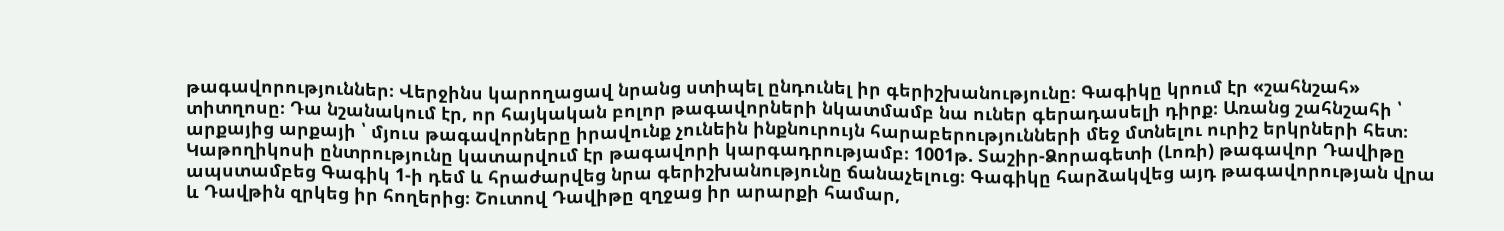թագավորություններ։ Վերջինս կարողացավ նրանց ստիպել ընդունել իր գերիշխանությունը։ Գագիկը կրում էր «շահնշահ» տիտղոսը։ Դա նշանակում էր, որ հայկական բոլոր թագավորների նկատմամբ նա ուներ գերադասելի դիրք։ Առանց շահնշահի ՝ արքայից արքայի ՝ մյուս թագավորները իրավունք չունեին ինքնուրույն հարաբերությունների մեջ մտնելու ուրիշ երկրների հետ։ Կաթողիկոսի ընտրությունը կատարվում էր թագավորի կարգադրությամբ։ 1001թ. Տաշիր-Ձորագետի (Լոռի) թագավոր Դավիթը ապստամբեց Գագիկ 1-ի դեմ և հրաժարվեց նրա գերիշխանությունը ճանաչելուց։ Գագիկը հարձակվեց այդ թագավորության վրա և Դավթին զրկեց իր հողերից։ Շուտով Դավիթը զղջաց իր արարքի համար,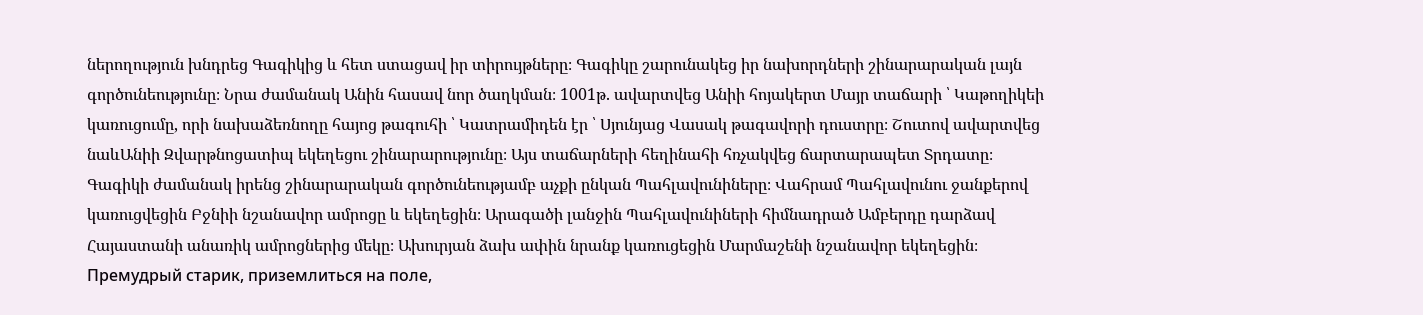ներողություն խնդրեց Գագիկից և հետ ստացավ իր տիրույթները։ Գագիկը շարունակեց իր նախորդների շինարարական լայն գործունեությունը։ Նրա ժամանակ Անին հասավ նոր ծաղկման։ 1001թ. ավարտվեց Անիի հոյակերտ Մայր տաճարի ՝ Կաթողիկեի կառուցումը, որի նախաձեռնողը հայոց թագուհի ՝ Կատրամիդեն էր ՝ Սյունյաց Վասակ թագավորի դուստրը։ Շուտով ավարտվեց նաևԱնիի Զվարթնոցատիպ եկեղեցու շինարարությունը։ Այս տաճարների հեղինահի հռչակվեց ճարտարապետ Տրդատը։ Գագիկի ժամանակ իրենց շինարարական գործունեությամբ աչքի ընկան Պահլավունիները։ Վահրամ Պահլավունու ջանքերով կառուցվեցին Բջնիի նշանավոր ամրոցը և եկեղեցին։ Արագածի լանջին Պահլավունիների հիմնադրած Ամբերդը դարձավ Հայաստանի անառիկ ամրոցներից մեկը։ Ախուրյան ձախ ափին նրանք կառուցեցին Մարմաշենի նշանավոր եկեղեցին։
Премудрый старик, приземлиться на поле,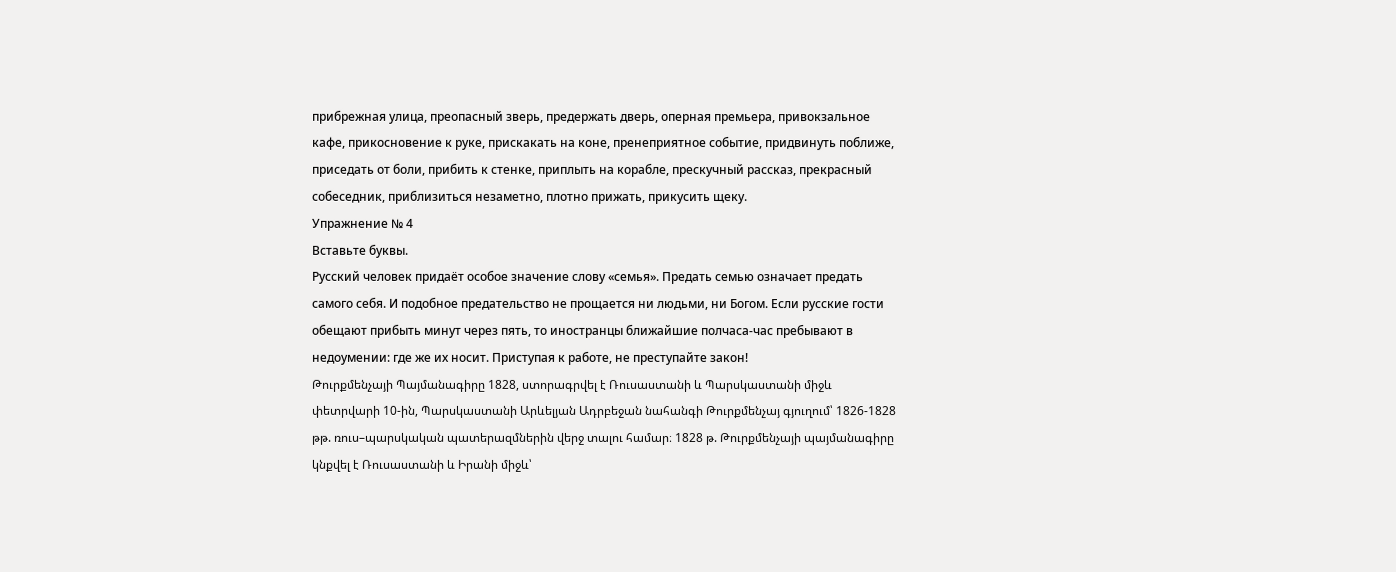прибрежная улица, преопасный зверь, предержать дверь, оперная премьера, привокзальное кафе, прикосновение к руке, прискакать на коне, пренеприятное событие, придвинуть поближе, приседать от боли, прибить к стенке, приплыть на корабле, прескучный рассказ, прекрасный собеседник, приблизиться незаметно, плотно прижать, прикусить щеку.
Упражнение № 4
Вставьте буквы.
Русский человек придаёт особое значение слову «семья». Предать семью означает предать самого себя. И подобное предательство не прощается ни людьми, ни Богом. Если русские гости обещают прибыть минут через пять, то иностранцы ближайшие полчаса-час пребывают в недоумении: где же их носит. Приступая к работе, не преступайте закон!
Թուրքմենչայի Պայմանագիրը 1828, ստորագրվել է Ռուսաստանի և Պարսկաստանի միջև փետրվարի 10-ին, Պարսկաստանի Արևելյան Ադրբեջան նահանգի Թուրքմենչայ գյուղում՝ 1826-1828 թթ. ռուս–պարսկական պատերազմներին վերջ տալու համար։ 1828 թ. Թուրքմենչայի պայմանագիրը կնքվել է Ռուսաստանի և Իրանի միջև՝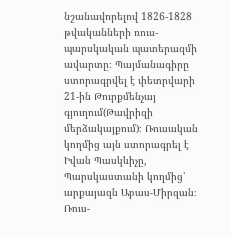նշանավորելով 1826-1828 թվականների ռուս-պարսկական պատերազմի ավարտը։ Պայմանագիրը ստորագրվել է փետրվարի 21-ին Թուրքմենչայ գյուղում(Թավրիզի մերձակայքում)։ Ռուսական կողմից այն ստորագրել է Իվան Պասկևիչը, Պարսկաստանի կողմից՝ արքայազն Աբաս-Միրզան։
Ռուս-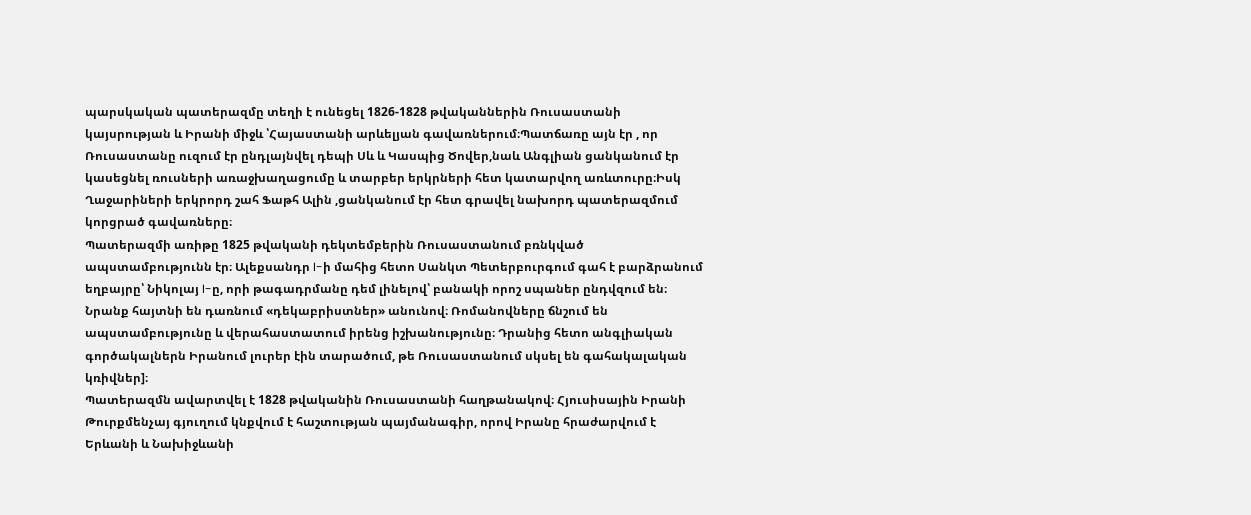պարսկական պատերազմը տեղի է ունեցել 1826-1828 թվականներին Ռուսաստանի կայսրության և Իրանի միջև ՝Հայաստանի արևելյան գավառներում։Պատճառը այն էր , որ Ռուսաստանը ուզում էր ընդլայնվել դեպի Սև և Կասպից Ծովեր,նաև Անգլիան ցանկանում էր կասեցնել ռուսների առաջխաղացումը և տարբեր երկրների հետ կատարվող առևտուրը։Իսկ Ղաջարիների երկրորդ շահ Ֆաթհ Ալին ,ցանկանում էր հետ գրավել նախորդ պատերազմում կորցրած գավառները։
Պատերազմի առիթը 1825 թվականի դեկտեմբերին Ռուսաստանում բռնկված ապստամբությունն էր։ Ալեքսանդր I-ի մահից հետո Սանկտ Պետերբուրգում գահ է բարձրանում եղբայրը՝ Նիկոլայ I-ը, որի թագադրմանը դեմ լինելով՝ բանակի որոշ սպաներ ընդվզում են։ Նրանք հայտնի են դառնում «դեկաբրիստներ» անունով։ Ռոմանովները ճնշում են ապստամբությունը և վերահաստատում իրենց իշխանությունը։ Դրանից հետո անգլիական գործակալներն Իրանում լուրեր էին տարածում, թե Ռուսաստանում սկսել են գահակալական կռիվներ]։
Պատերազմն ավարտվել է 1828 թվականին Ռուսաստանի հաղթանակով։ Հյուսիսային Իրանի Թուրքմենչայ գյուղում կնքվում է հաշտության պայմանագիր, որով Իրանը հրաժարվում է Երևանի և Նախիջևանի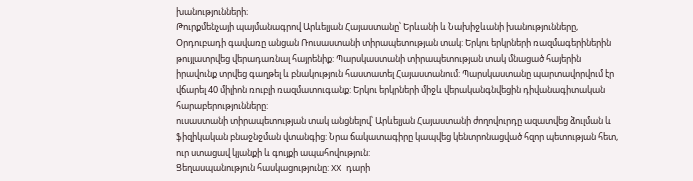խանությունների։
Թուրքմենչայի պայմանագրով Արևելյան Հայաստանը՝ Երևանի և Նախիջևանի խանությունները, Օրդուբադի գավառը անցան Ռուսաստանի տիրապետության տակ: Երկու երկրների ռազմագերիներին թույլատրվեց վերադառնալ հայրենիք: Պարսկաստանի տիրապետության տակ մնացած հայերին իրավունք տրվեց գաղթել և բնակություն հաստատել Հայաստանում: Պարսկաստանը պարտավորվում էր վճարել 40 միլիոն ռուբլի ռազմատուգանք: Երկու երկրների միջև վերականգնվեցին դիվանագիտական հարաբերությունները:
ուսաստանի տիրապետության տակ անցնելով՝ Արևելյան Հայաստանի ժողովուրդը ազատվեց ձուլման և ֆիզիկական բնաջնջման վտանգից: Նրա ճակատագիրը կապվեց կենտրոնացված հզոր պետության հետ, ուր ստացավ կյանքի և գույքի ապահովություն:
Ցեղասպանություն հասկացությունը: XX դարի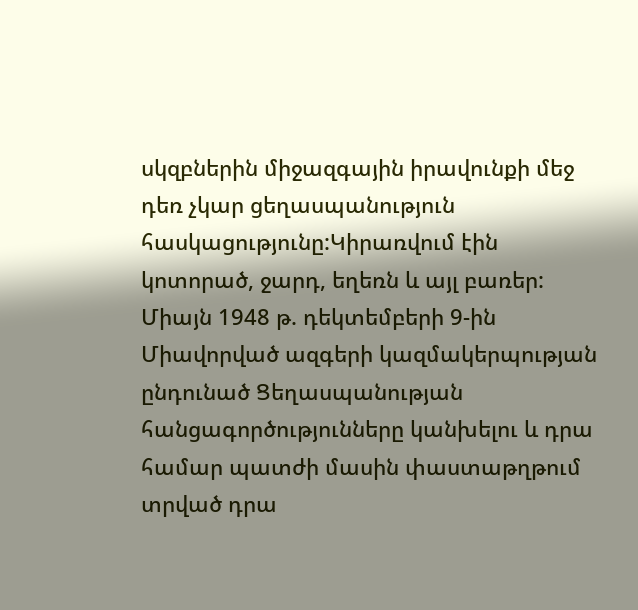սկզբներին միջազգային իրավունքի մեջ դեռ չկար ցեղասպանություն հասկացությունը:Կիրառվում էին կոտորած, ջարդ, եղեռն և այլ բառեր: Միայն 1948 թ. դեկտեմբերի 9-ին Միավորված ազգերի կազմակերպության ընդունած Ցեղասպանության հանցագործությունները կանխելու և դրա համար պատժի մասին փաստաթղթում տրված դրա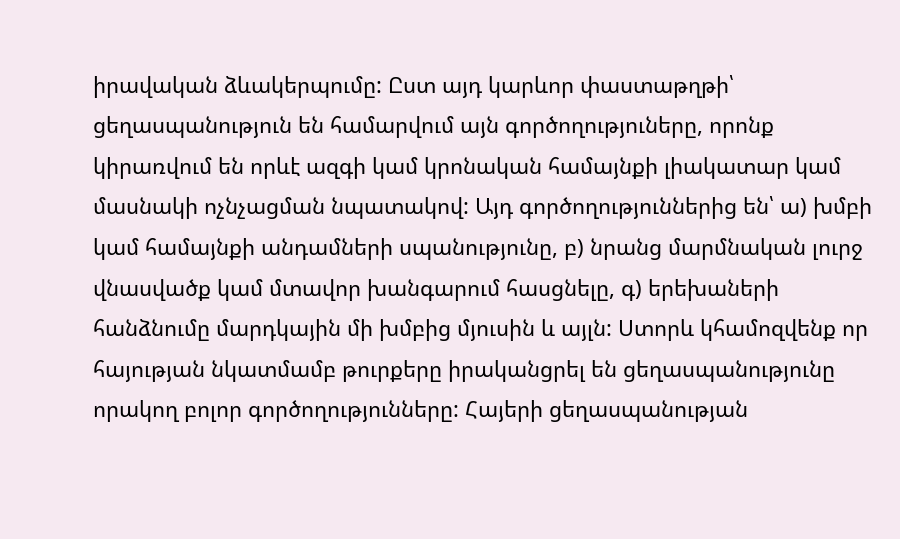իրավական ձևակերպումը: Ըստ այդ կարևոր փաստաթղթի՝ ցեղասպանություն են համարվում այն գործողություները, որոնք կիրառվում են որևէ ազգի կամ կրոնական համայնքի լիակատար կամ մասնակի ոչնչացման նպատակով: Այդ գործողություններից են՝ ա) խմբի կամ համայնքի անդամների սպանությունը, բ) նրանց մարմնական լուրջ վնասվածք կամ մտավոր խանգարում հասցնելը, գ) երեխաների հանձնումը մարդկային մի խմբից մյուսին և այլն: Ստորև կհամոզվենք որ հայության նկատմամբ թուրքերը իրականցրել են ցեղասպանությունը որակող բոլոր գործողությունները: Հայերի ցեղասպանության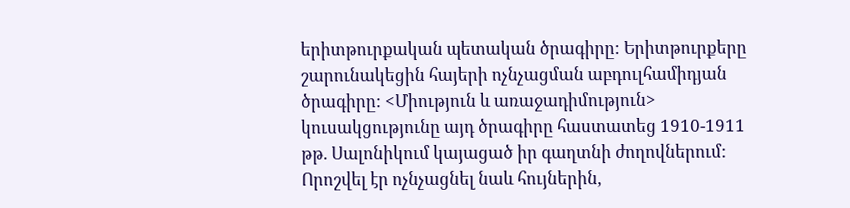երիտթուրքական պետական ծրագիրը: Երիտթուրքերը շարունակեցին հայերի ոչնչացման աբդուլհամիդյան ծրագիրը: <Միություն և առաջադիմություն> կուսակցությունը այդ ծրագիրը հաստատեց 1910-1911 թթ. Սալոնիկում կայացած իր գաղտնի ժողովներում: Որոշվել էր ոչնչացնել նաև հույներին,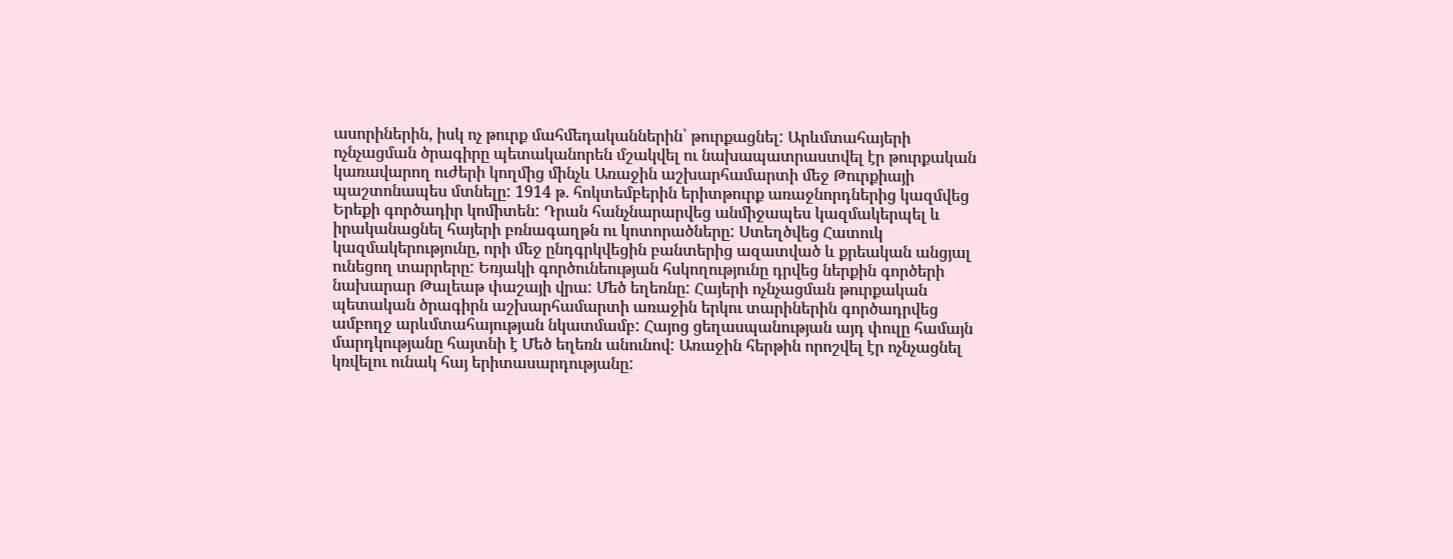ասորիներին, իսկ ոչ թուրք մահմեդականներին՝ թուրքացնել: Արևմտահայերի ոչնչացման ծրագիրը պետականորեն մշակվել ու նախապատրաստվել էր թուրքական կառավարող ուժերի կողմից մինչև Առաջին աշխարհամարտի մեջ Թուրքիայի պաշտոնապես մտնելը: 1914 թ. հոկտեմբերին երիտթուրք առաջնորդներից կազմվեց Երեքի գործադիր կոմիտեն: Դրան հանչնարարվեց անմիջապես կազմակերպել և իրականացնել հայերի բռնագաղթն ու կոտորածները: Ստեղծվեց Հատուկ կազմակերությունը, որի մեջ ընդգրկվեցին բանտերից ազատված և քրեական անցյալ ունեցող տարրերը: Եռյակի գործունեության հսկողությունը դրվեց ներքին գործերի նախարար Թալեաթ փաշայի վրա: Մեծ եղեռնը: Հայերի ոչնչացման թուրքական պետական ծրագիրն աշխարհամարտի առաջին երկու տարիներին գործադրվեց ամբողջ արևմտահայության նկատմամբ: Հայոց ցեղասպանության այդ փուլը համայն մարդկությանը հայտնի է Մեծ եղեռն անունով: Առաջին հերթին որոշվել էր ոչնչացնել կռվելու ունակ հայ երիտասարդությանը: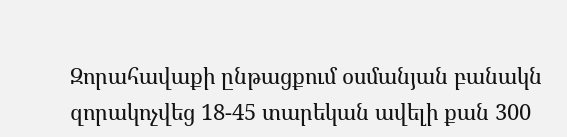Զորահավաքի ընթացքում օսմանյան բանակն զորակոչվեց 18-45 տարեկան ավելի քան 300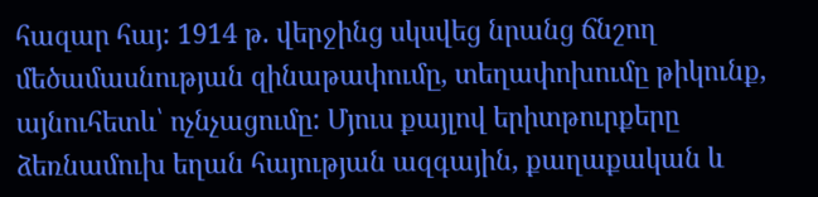հազար հայ: 1914 թ. վերջինց սկսվեց նրանց ճնշող մեծամասնության զինաթափումը, տեղափոխումը թիկունք, այնուհետև՝ ոչնչացումը: Մյուս քայլով երիտթուրքերը ձեռնամուխ եղան հայության ազգային, քաղաքական և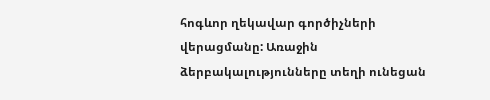հոգևոր ղեկավար գործիչների վերացմանը: Առաջին ձերբակալությունները տեղի ունեցան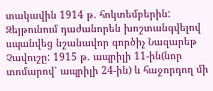տակավին 1914 թ. հոկտեմբերին: Զեյթունում դաժանորեն խոշտանգվելով սպանվեց նշանավոր գործիչ Նազարեթ Չավուշը: 1915 թ. ապրիլի 11-ին(նոր տոմարով՝ ապրիլի 24-ին) և հաջորդող մի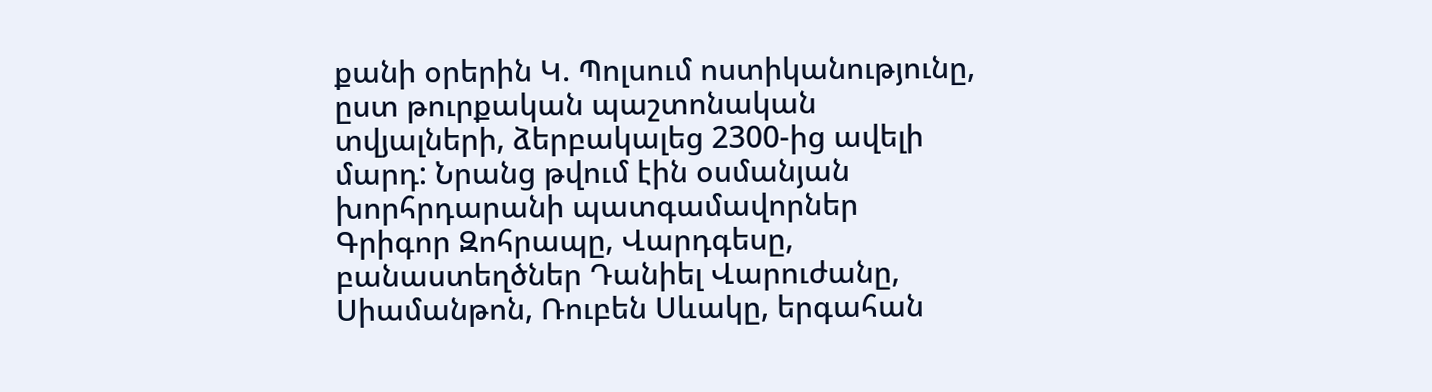քանի օրերին Կ. Պոլսում ոստիկանությունը, ըստ թուրքական պաշտոնական տվյալների, ձերբակալեց 2300-ից ավելի մարդ: Նրանց թվում էին օսմանյան խորհրդարանի պատգամավորներ Գրիգոր Զոհրապը, Վարդգեսը, բանաստեղծներ Դանիել Վարուժանը, Սիամանթոն, Ռուբեն Սևակը, երգահան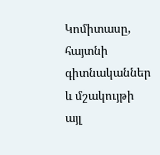Կոմիտասը, հայտնի գիտնականներ և մշակույթի այլ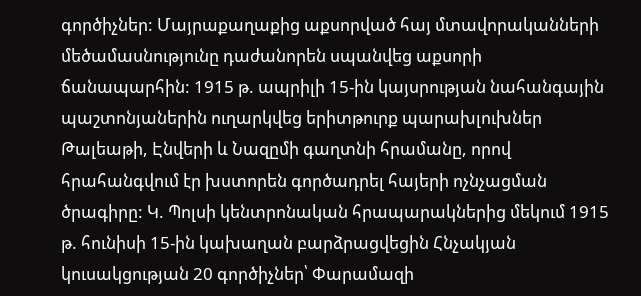գործիչներ: Մայրաքաղաքից աքսորված հայ մտավորականների մեծամասնությունը դաժանորեն սպանվեց աքսորի ճանապարհին: 1915 թ. ապրիլի 15-ին կայսրության նահանգային պաշտոնյաներին ուղարկվեց երիտթուրք պարախլուխներ Թալեաթի, Էնվերի և Նազըմի գաղտնի հրամանը, որով հրահանգվում էր խստորեն գործադրել հայերի ոչնչացման ծրագիրը: Կ. Պոլսի կենտրոնական հրապարակներից մեկում 1915 թ. հունիսի 15-ին կախաղան բարձրացվեցին Հնչակյան կուսակցության 20 գործիչներ՝ Փարամազի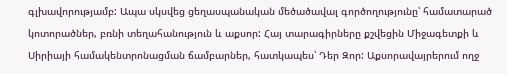գլխավորությամբ: Ապա սկսվեց ցեղասպանական մեծածավալ գործողությունը՝ համատարած կոտորածներ, բռնի տեղահանություն և աքսոր: Հայ տարագիրները քշվեցին Միջագետքի և Սիրիայի համակենտրոնացման ճամբարներ, հատկապես՝ Դեր Զոր: Աքսորավայրերում ողջ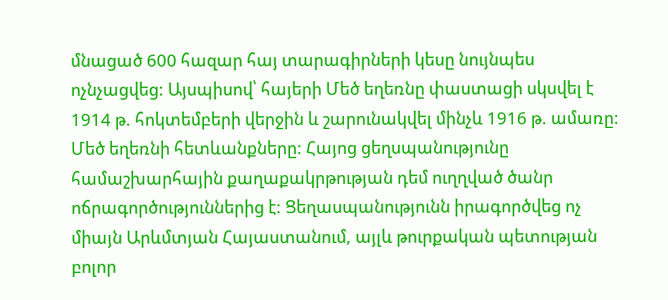մնացած 600 հազար հայ տարագիրների կեսը նույնպես ոչնչացվեց: Այսպիսով՝ հայերի Մեծ եղեռնը փաստացի սկսվել է 1914 թ. հոկտեմբերի վերջին և շարունակվել մինչև 1916 թ. ամառը: Մեծ եղեռնի հետևանքները: Հայոց ցեղսպանությունը համաշխարհային քաղաքակրթության դեմ ուղղված ծանր ոճրագործություններից է: Ցեղասպանությունն իրագործվեց ոչ միայն Արևմտյան Հայաստանում, այլև թուրքական պետության բոլոր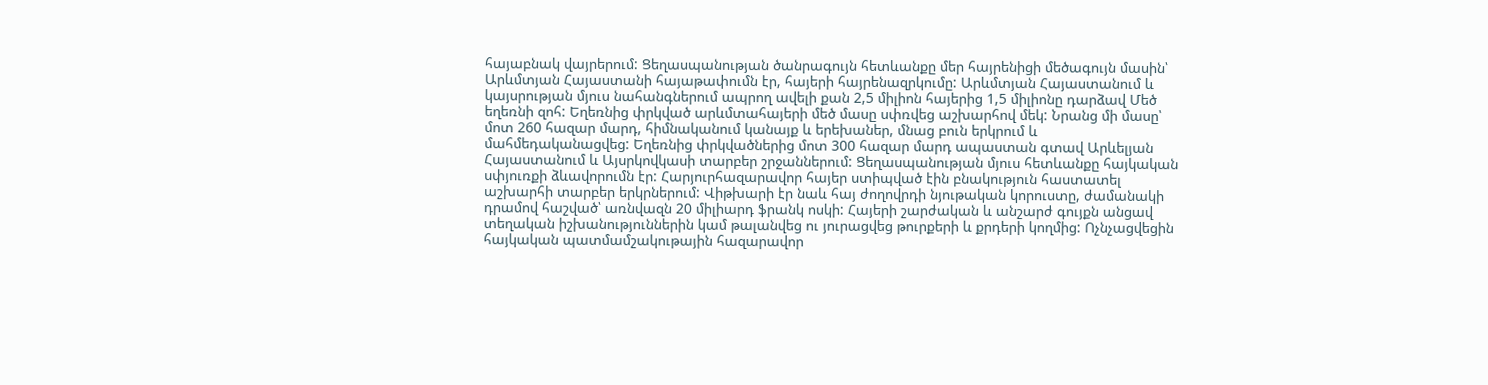հայաբնակ վայրերում: Ցեղասպանության ծանրագույն հետևանքը մեր հայրենիցի մեծագույն մասին՝ Արևմտյան Հայաստանի հայաթափումն էր, հայերի հայրենազրկումը: Արևմտյան Հայաստանում և կայսրության մյուս նահանգներում ապրող ավելի քան 2,5 միլիոն հայերից 1,5 միլիոնը դարձավ Մեծ եղեռնի զոհ: Եղեռնից փրկված արևմտահայերի մեծ մասը սփռվեց աշխարհով մեկ: Նրանց մի մասը՝ մոտ 260 հազար մարդ, հիմնականում կանայք և երեխաներ, մնաց բուն երկրում և մահմեդականացվեց: Եղեռնից փրկվածներից մոտ 300 հազար մարդ ապաստան գտավ Արևելյան Հայաստանում և Այսրկովկասի տարբեր շրջաններում: Ցեղասպանության մյուս հետևանքը հայկական սփյուռքի ձևավորումն էր: Հարյուրհազարավոր հայեր ստիպված էին բնակություն հաստատել աշխարհի տարբեր երկրներում: Վիթխարի էր նաև հայ ժողովրդի նյութական կորուստը, ժամանակի դրամով հաշված՝ առնվազն 20 միլիարդ ֆրանկ ոսկի: Հայերի շարժական և անշարժ գույքն անցավ տեղական իշխանություններին կամ թալանվեց ու յուրացվեց թուրքերի և քրդերի կողմից: Ոչնչացվեցին հայկական պատմամշակութային հազարավոր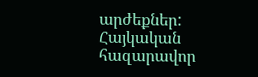արժեքներ: Հայկական հազարավոր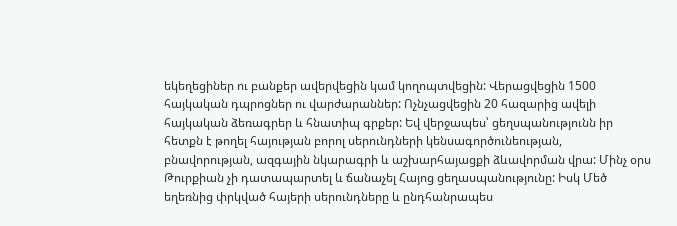եկեղեցիներ ու բանքեր ավերվեցին կամ կողոպտվեցին: Վերացվեցին 1500 հայկական դպրոցներ ու վարժարաններ: Ոչնչացվեցին 20 հազարից ավելի հայկական ձեռագրեր և հնատիպ գրքեր: Եվ վերջապես՝ ցեղսպանությունն իր հետքն է թողել հայության բորոլ սերունդների կենսագործունեության, բնավորության, ազգային նկարագրի և աշխարհայացքի ձևավորման վրա: Մինչ օրս Թուրքիան չի դատապարտել և ճանաչել Հայոց ցեղասպանությունը: Իսկ Մեծ եղեռնից փրկված հայերի սերունդները և ընդհանրապես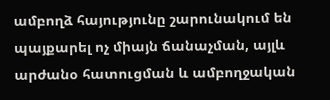ամբողձ հայությունը շարունակում են պայքարել ոչ միայն ճանաչման, այլև արժանօ հատուցման և ամբողջական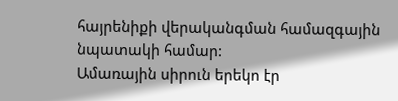հայրենիքի վերականգման համազգային նպատակի համար:
Ամառային սիրուն երեկո էր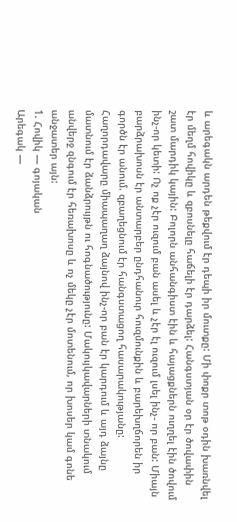և արեգակն արդեն թեքվում էր դեպի իր մուտքը: Մի փոքր տոթ օդին խառնվել էր մեղմ հովիկը և զբոսնելը հաճելի էր դարձել: Հանգստյան օր էր ծովափին շատ մարդիկ կային: Բոլորն անհանգիստ էին և հայացքներն ուղղել էին ծովում ինչ-որ կետի: Ոչ ոք չէր ուզում բան ասել և չէր էլ ուզում լսել ինչ- որ բան: Միայն բարձրախոսն էր անտարբեր ընդհանուր հուզմունքին և բարեխղճորեն իր գործն էր անում. զբաղեցնում էր հանգստացող հասարակությանը: Հաղորդավարը միապաղաղ ձայնով ինչ-որ բան էր կարդում և այդ ձայնը մատնում էր ձանձրույթն ու հոգնածությունը: Մակույկավարների տնակում անվերջ զնգում էր հեռախոսը և ոչ մեկը չէր մոտենում, որ խոսեր կամ գոնե անջատեր այն:
1. Հովիկ — գոյական
Արեգակ —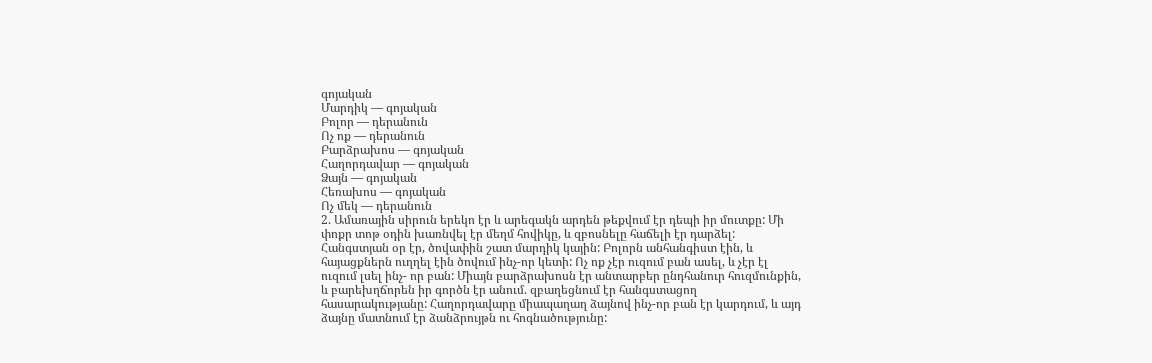գոյական
Մարդիկ — գոյական
Բոլոր — դերանուն
Ոչ ոք — դերանուն
Բարձրախոս — գոյական
Հաղորդավար — գոյական
Ձայն — գոյական
Հեռախոս — գոյական
Ոչ մեկ — դերանուն
2. Ամառային սիրուն երեկո էր և արեգակն արդեն թեքվում էր դեպի իր մուտքը: Մի փոքր տոթ օդին խառնվել էր մեղմ հովիկը, և զբոսնելը հաճելի էր դարձել: Հանգստյան օր էր, ծովափին շատ մարդիկ կային: Բոլորն անհանգիստ էին, և հայացքներն ուղղել էին ծովում ինչ-որ կետի: Ոչ ոք չէր ուզում բան ասել, և չէր էլ ուզում լսել ինչ- որ բան: Միայն բարձրախոսն էր անտարբեր ընդհանուր հուզմունքին, և բարեխղճորեն իր գործն էր անում. զբաղեցնում էր հանգստացող հասարակությանը: Հաղորդավարը միապաղաղ ձայնով ինչ-որ բան էր կարդում, և այդ ձայնը մատնում էր ձանձրույթն ու հոգնածությունը: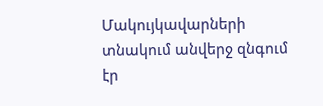Մակույկավարների տնակում անվերջ զնգում էր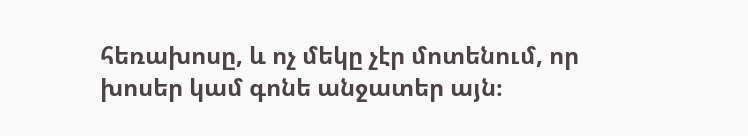հեռախոսը, և ոչ մեկը չէր մոտենում, որ խոսեր կամ գոնե անջատեր այն։